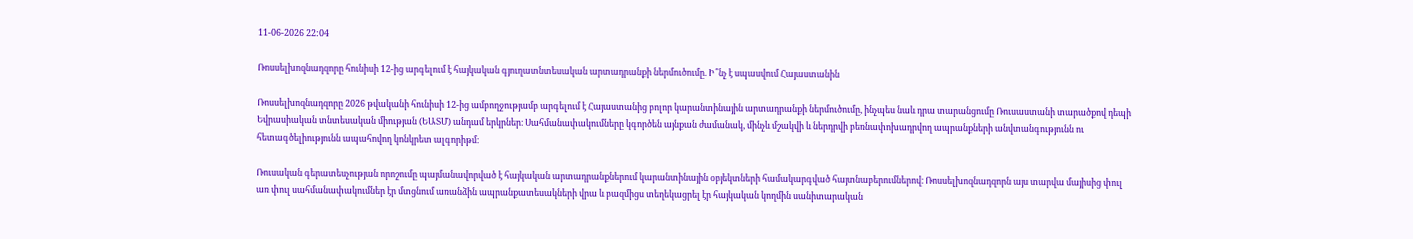11-06-2026 22:04

Ռոսսելխոզնադզորը հունիսի 12-ից արգելում է հայկական գյուղատնտեսական արտադրանքի ներմուծումը. Ի՞նչ է սպասվում Հայաստանին

Ռոսսելխոզնադզորը 2026 թվականի հունիսի 12-ից ամբողջությամբ արգելում է Հայաստանից բոլոր կարանտինային արտադրանքի ներմուծումը, ինչպես նաև դրա տարանցումը Ռուսաստանի տարածքով դեպի Եվրասիական տնտեսական միության (ԵԱՏՄ) անդամ երկրներ։ Սահմանափակումները կգործեն այնքան ժամանակ, մինչև մշակվի և ներդրվի բեռնափոխադրվող ապրանքների անվտանգությունն ու հետագծելիությունն ապահովող կոնկրետ ալգորիթմ։

Ռուսական գերատեսչության որոշումը պայմանավորված է հայկական արտադրանքներում կարանտինային օբյեկտների համակարգված հայտնաբերումներով։ Ռոսսելխոզնադզորն այս տարվա մայիսից փուլ առ փուլ սահմանափակումներ էր մտցնում առանձին ապրանքատեսակների վրա և բազմիցս տեղեկացրել էր հայկական կողմին սանիտարական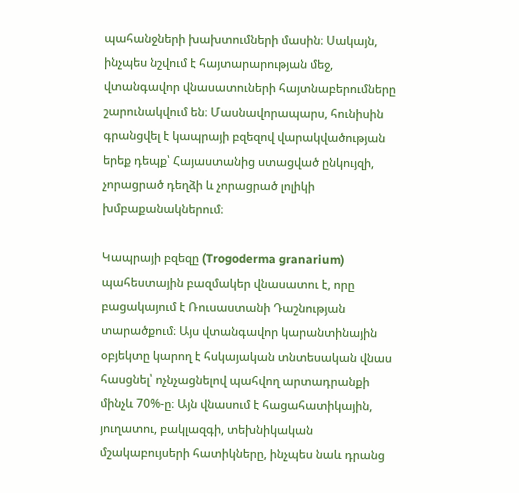պահանջների խախտումների մասին։ Սակայն, ինչպես նշվում է հայտարարության մեջ, վտանգավոր վնասատուների հայտնաբերումները շարունակվում են։ Մասնավորապարս, հունիսին գրանցվել է կապրայի բզեզով վարակվածության երեք դեպք՝ Հայաստանից ստացված ընկույզի, չորացրած դեղձի և չորացրած լոլիկի խմբաքանակներում։

Կապրայի բզեզը (Trogoderma granarium) պահեստային բազմակեր վնասատու է, որը բացակայում է Ռուսաստանի Դաշնության տարածքում։ Այս վտանգավոր կարանտինային օբյեկտը կարող է հսկայական տնտեսական վնաս հասցնել՝ ոչնչացնելով պահվող արտադրանքի մինչև 70%-ը։ Այն վնասում է հացահատիկային, յուղատու, բակլազգի, տեխնիկական մշակաբույսերի հատիկները, ինչպես նաև դրանց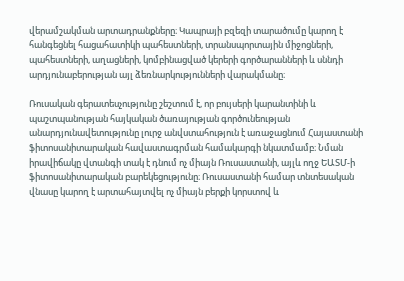վերամշակման արտադրանքները։ Կապրայի բզեզի տարածումը կարող է հանգեցնել հացահատիկի պահեստների, տրանսպորտային միջոցների, պահեստների, աղացների, կոմբինացված կերերի գործարանների և սննդի արդյունաբերության այլ ձեռնարկությունների վարակմանը։

Ռուսական գերատեսչությունը շեշտում է, որ բույսերի կարանտինի և պաշտպանության հայկական ծառայության գործունեության անարդյունավետությունը լուրջ անվստահություն է առաջացնում Հայաստանի ֆիտոսանիտարական հավաստագրման համակարգի նկատմամբ։ Նման իրավիճակը վտանգի տակ է դնում ոչ միայն Ռուսաստանի, այլև ողջ ԵԱՏՄ-ի ֆիտոսանիտարական բարեկեցությունը։ Ռուսաստանի համար տնտեսական վնասը կարող է արտահայտվել ոչ միայն բերքի կորստով և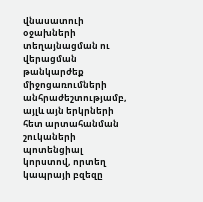վնասատուի օջախների տեղայնացման ու վերացման թանկարժեք միջոցառումների անհրաժեշտությամբ, այլև այն երկրների հետ արտահանման շուկաների պոտենցիալ կորստով, որտեղ կապրայի բզեզը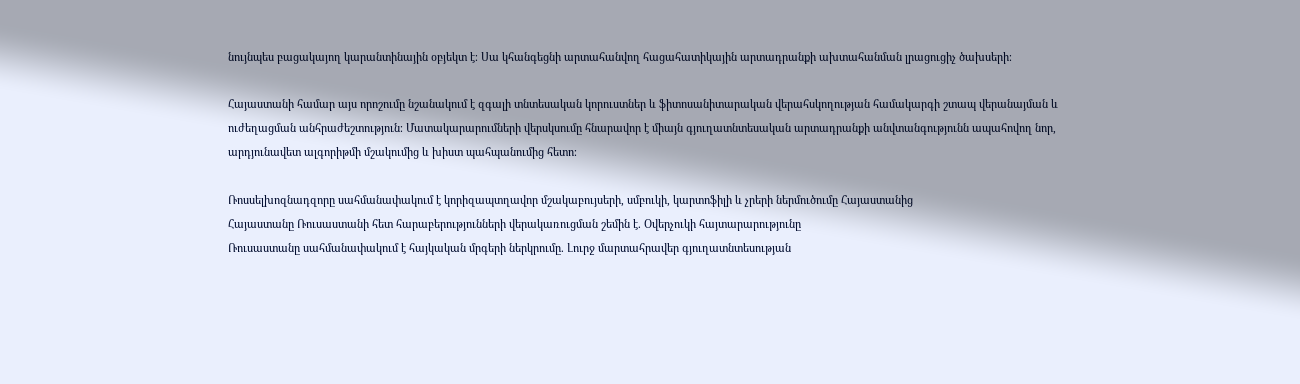նույնպես բացակայող կարանտինային օբյեկտ է։ Սա կհանգեցնի արտահանվող հացահատիկային արտադրանքի ախտահանման լրացուցիչ ծախսերի։

Հայաստանի համար այս որոշումը նշանակում է զգալի տնտեսական կորուստներ և ֆիտոսանիտարական վերահսկողության համակարգի շտապ վերանայման և ուժեղացման անհրաժեշտություն։ Մատակարարումների վերսկսումը հնարավոր է միայն գյուղատնտեսական արտադրանքի անվտանգությունն ապահովող նոր, արդյունավետ ալգորիթմի մշակումից և խիստ պահպանումից հետո։

Ռոսսելխոզնադզորը սահմանափակում է կորիզապտղավոր մշակաբույսերի, սմբուկի, կարտոֆիլի և չրերի ներմուծումը Հայաստանից
Հայաստանը Ռուսաստանի հետ հարաբերությունների վերակառուցման շեմին է. Օվերչուկի հայտարարությունը
Ռուսաստանը սահմանափակում է հայկական մրգերի ներկրումը. Լուրջ մարտահրավեր գյուղատնտեսության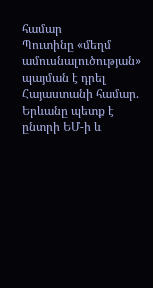համար
Պուտինը «մեղմ ամուսնալուծության» պայման է դրել Հայաստանի համար. Երևանը պետք է ընտրի ԵՄ-ի և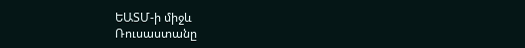ԵԱՏՄ-ի միջև
Ռուսաստանը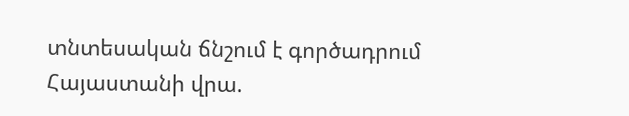տնտեսական ճնշում է գործադրում Հայաստանի վրա.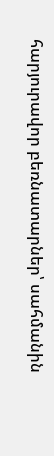հարյուրավոր բեռնատարներ՝ սահմանին